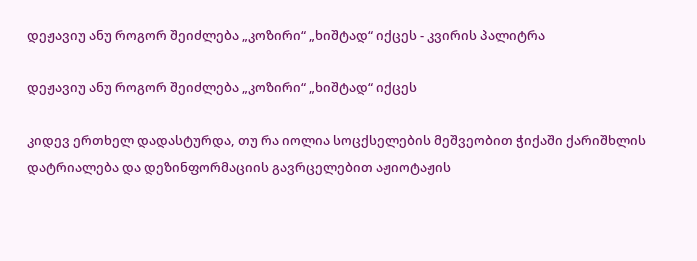დეჟავიუ ანუ როგორ შეიძლება „კოზირი“ „ხიშტად“ იქცეს - კვირის პალიტრა

დეჟავიუ ანუ როგორ შეიძლება „კოზირი“ „ხიშტად“ იქცეს

კიდევ ერთხელ დადასტურდა, თუ რა იოლია სოცქსელების მეშვეობით ჭიქაში ქარიშხლის დატრიალება და დეზინფორმაციის გავრცელებით აჟიოტაჟის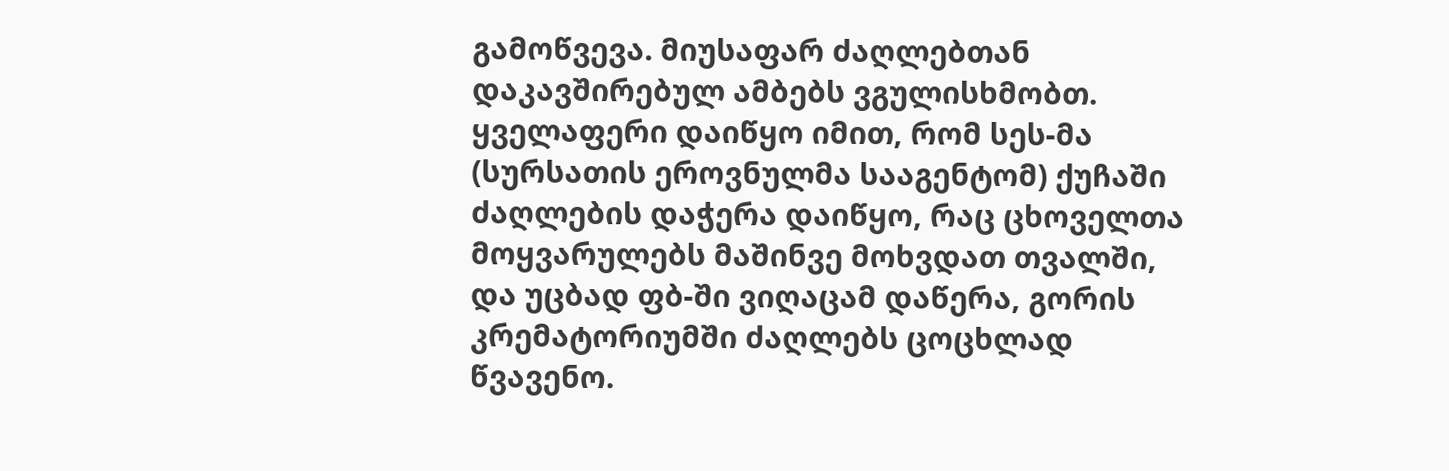გამოწვევა. მიუსაფარ ძაღლებთან დაკავშირებულ ამბებს ვგულისხმობთ. ყველაფერი დაიწყო იმით, რომ სეს-მა (სურსათის ეროვნულმა სააგენტომ) ქუჩაში ძაღლების დაჭერა დაიწყო, რაც ცხოველთა მოყვარულებს მაშინვე მოხვდათ თვალში, და უცბად ფბ-ში ვიღაცამ დაწერა, გორის კრემატორიუმში ძაღლებს ცოცხლად წვავენო.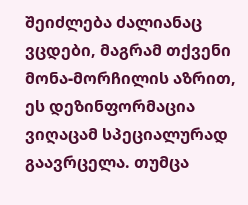შეიძლება ძალიანაც ვცდები, მაგრამ თქვენი მონა-მორჩილის აზრით, ეს დეზინფორმაცია ვიღაცამ სპეციალურად გაავრცელა. თუმცა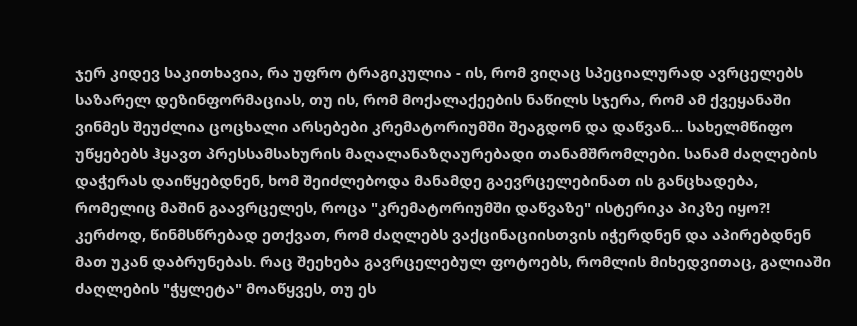ჯერ კიდევ საკითხავია, რა უფრო ტრაგიკულია - ის, რომ ვიღაც სპეციალურად ავრცელებს საზარელ დეზინფორმაციას, თუ ის, რომ მოქალაქეების ნაწილს სჯერა, რომ ამ ქვეყანაში ვინმეს შეუძლია ცოცხალი არსებები კრემატორიუმში შეაგდონ და დაწვან... სახელმწიფო უწყებებს ჰყავთ პრესსამსახურის მაღალანაზღაურებადი თანამშრომლები. სანამ ძაღლების დაჭერას დაიწყებდნენ, ხომ შეიძლებოდა მანამდე გაევრცელებინათ ის განცხადება, რომელიც მაშინ გაავრცელეს, როცა "კრემატორიუმში დაწვაზე" ისტერიკა პიკზე იყო?! კერძოდ, წინმსწრებად ეთქვათ, რომ ძაღლებს ვაქცინაციისთვის იჭერდნენ და აპირებდნენ მათ უკან დაბრუნებას. რაც შეეხება გავრცელებულ ფოტოებს, რომლის მიხედვითაც, გალიაში ძაღლების "ჭყლეტა" მოაწყვეს, თუ ეს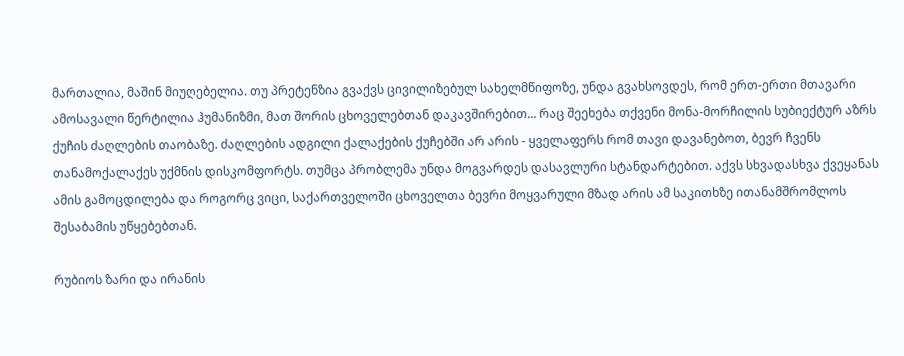მართალია, მაშინ მიუღებელია. თუ პრეტენზია გვაქვს ცივილიზებულ სახელმწიფოზე, უნდა გვახსოვდეს, რომ ერთ-ერთი მთავარი ამოსავალი წერტილია ჰუმანიზმი, მათ შორის ცხოველებთან დაკავშირებით... რაც შეეხება თქვენი მონა-მორჩილის სუბიექტურ აზრს ქუჩის ძაღლების თაობაზე. ძაღლების ადგილი ქალაქების ქუჩებში არ არის - ყველაფერს რომ თავი დავანებოთ, ბევრ ჩვენს თანამოქალაქეს უქმნის დისკომფორტს. თუმცა პრობლემა უნდა მოგვარდეს დასავლური სტანდარტებით. აქვს სხვადასხვა ქვეყანას ამის გამოცდილება და როგორც ვიცი, საქართველოში ცხოველთა ბევრი მოყვარული მზად არის ამ საკითხზე ითანამშრომლოს შესაბამის უწყებებთან.

რუბიოს ზარი და ირანის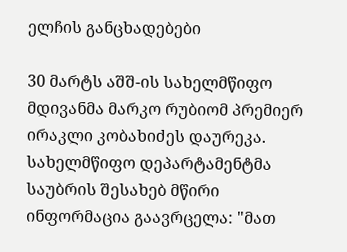ელჩის განცხადებები

30 მარტს აშშ-ის სახელმწიფო მდივანმა მარკო რუბიომ პრემიერ ირაკლი კობახიძეს დაურეკა. სახელმწიფო დეპარტამენტმა საუბრის შესახებ მწირი ინფორმაცია გაავრცელა: "მათ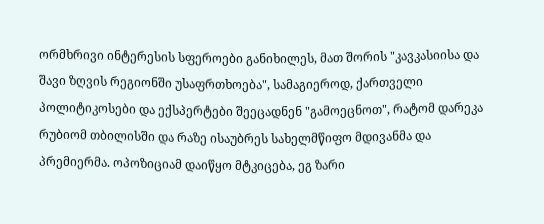ორმხრივი ინტერესის სფეროები განიხილეს, მათ შორის "კავკასიისა და შავი ზღვის რეგიონში უსაფრთხოება", სამაგიეროდ, ქართველი პოლიტიკოსები და ექსპერტები შეეცადნენ "გამოეცნოთ", რატომ დარეკა რუბიომ თბილისში და რაზე ისაუბრეს სახელმწიფო მდივანმა და პრემიერმა. ოპოზიციამ დაიწყო მტკიცება, ეგ ზარი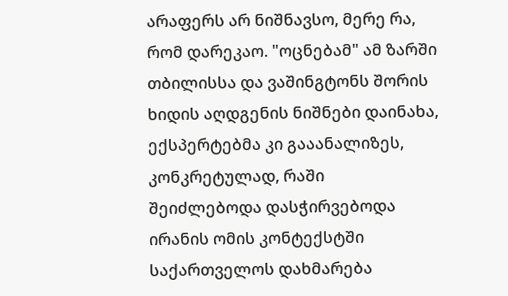არაფერს არ ნიშნავსო, მერე რა, რომ დარეკაო. "ოცნებამ" ამ ზარში თბილისსა და ვაშინგტონს შორის ხიდის აღდგენის ნიშნები დაინახა, ექსპერტებმა კი გააანალიზეს, კონკრეტულად, რაში შეიძლებოდა დასჭირვებოდა ირანის ომის კონტექსტში საქართველოს დახმარება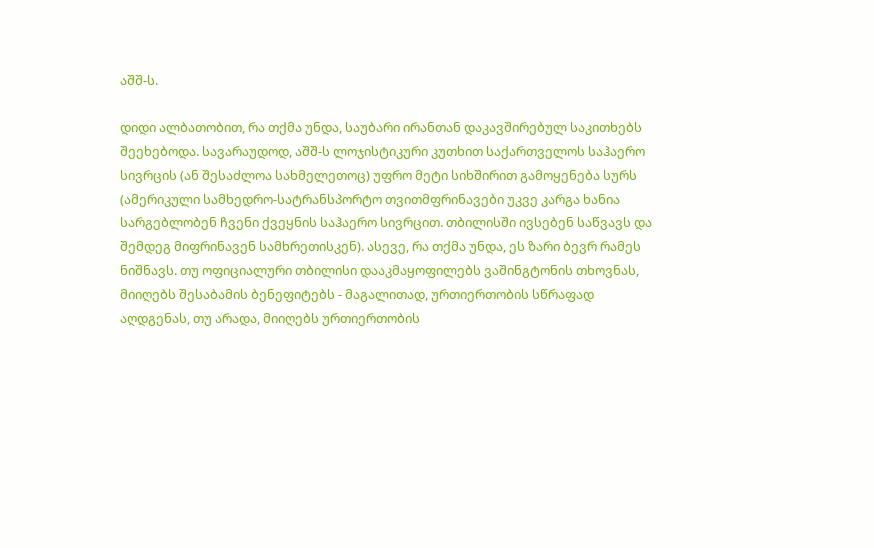აშშ-ს.

დიდი ალბათობით, რა თქმა უნდა, საუბარი ირანთან დაკავშირებულ საკითხებს შეეხებოდა. სავარაუდოდ, აშშ-ს ლოჯისტიკური კუთხით საქართველოს საჰაერო სივრცის (ან შესაძლოა სახმელეთოც) უფრო მეტი სიხშირით გამოყენება სურს (ამერიკული სამხედრო-სატრანსპორტო თვითმფრინავები უკვე კარგა ხანია სარგებლობენ ჩვენი ქვეყნის საჰაერო სივრცით. თბილისში ივსებენ საწვავს და შემდეგ მიფრინავენ სამხრეთისკენ). ასევე, რა თქმა უნდა, ეს ზარი ბევრ რამეს ნიშნავს. თუ ოფიციალური თბილისი დააკმაყოფილებს ვაშინგტონის თხოვნას, მიიღებს შესაბამის ბენეფიტებს - მაგალითად, ურთიერთობის სწრაფად აღდგენას, თუ არადა, მიიღებს ურთიერთობის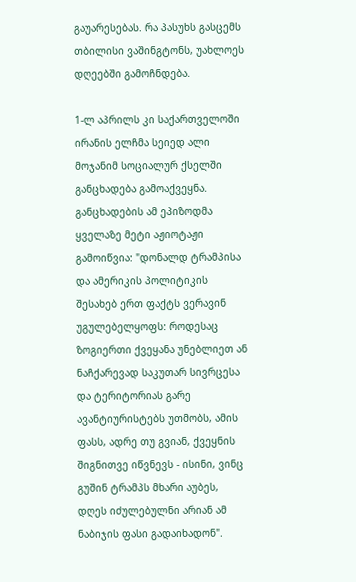გაუარესებას. რა პასუხს გასცემს თბილისი ვაშინგტონს, უახლოეს დღეებში გამოჩნდება.

1-ლ აპრილს კი საქართველოში ირანის ელჩმა სეიედ ალი მოჯანიმ სოციალურ ქსელში განცხადება გამოაქვეყნა. განცხადების ამ ეპიზოდმა ყველაზე მეტი აჟიოტაჟი გამოიწვია: "დონალდ ტრამპისა და ამერიკის პოლიტიკის შესახებ ერთ ფაქტს ვერავინ უგულებელყოფს: როდესაც ზოგიერთი ქვეყანა უნებლიეთ ან ნაჩქარევად საკუთარ სივრცესა და ტერიტორიას გარე ავანტიურისტებს უთმობს, ამის ფასს, ადრე თუ გვიან, ქვეყნის შიგნითვე იწვნევს - ისინი, ვინც გუშინ ტრამპს მხარი აუბეს, დღეს იძულებულნი არიან ამ ნაბიჯის ფასი გადაიხადონ".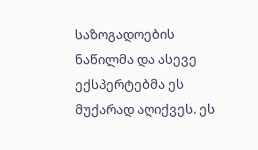საზოგადოების ნაწილმა და ასევე ექსპერტებმა ეს მუქარად აღიქვეს. ეს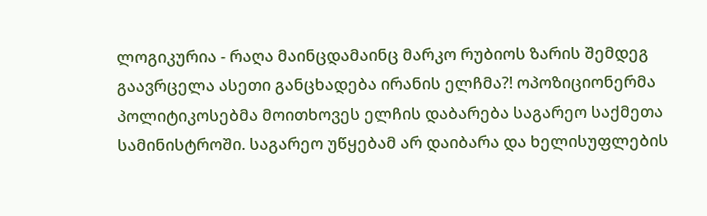ლოგიკურია - რაღა მაინცდამაინც მარკო რუბიოს ზარის შემდეგ გაავრცელა ასეთი განცხადება ირანის ელჩმა?! ოპოზიციონერმა პოლიტიკოსებმა მოითხოვეს ელჩის დაბარება საგარეო საქმეთა სამინისტროში. საგარეო უწყებამ არ დაიბარა და ხელისუფლების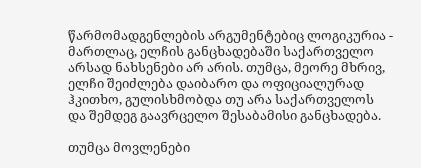წარმომადგენლების არგუმენტებიც ლოგიკურია - მართლაც, ელჩის განცხადებაში საქართველო არსად ნახსენები არ არის. თუმცა, მეორე მხრივ, ელჩი შეიძლება დაიბარო და ოფიციალურად ჰკითხო, გულისხმობდა თუ არა საქართველოს და შემდეგ გაავრცელო შესაბამისი განცხადება.

თუმცა მოვლენები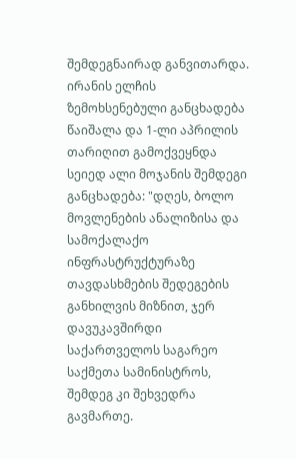შემდეგნაირად განვითარდა. ირანის ელჩის ზემოხსენებული განცხადება წაიშალა და 1-ლი აპრილის თარიღით გამოქვეყნდა სეიედ ალი მოჯანის შემდეგი განცხადება: "დღეს, ბოლო მოვლენების ანალიზისა და სამოქალაქო ინფრასტრუქტურაზე თავდასხმების შედეგების განხილვის მიზნით, ჯერ დავუკავშირდი საქართველოს საგარეო საქმეთა სამინისტროს, შემდეგ კი შეხვედრა გავმართე.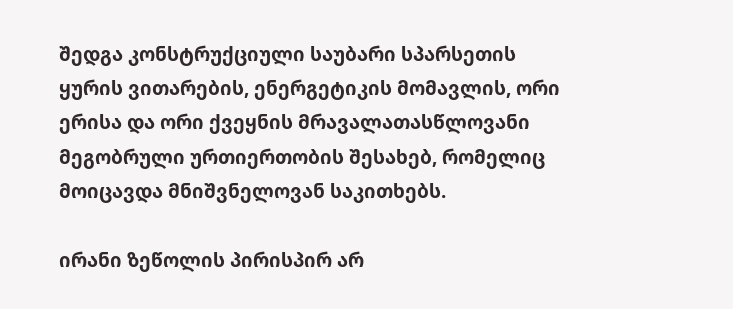შედგა კონსტრუქციული საუბარი სპარსეთის ყურის ვითარების, ენერგეტიკის მომავლის, ორი ერისა და ორი ქვეყნის მრავალათასწლოვანი მეგობრული ურთიერთობის შესახებ, რომელიც მოიცავდა მნიშვნელოვან საკითხებს.

ირანი ზეწოლის პირისპირ არ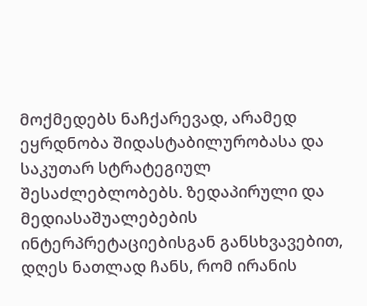მოქმედებს ნაჩქარევად, არამედ ეყრდნობა შიდასტაბილურობასა და საკუთარ სტრატეგიულ შესაძლებლობებს. ზედაპირული და მედიასაშუალებების ინტერპრეტაციებისგან განსხვავებით, დღეს ნათლად ჩანს, რომ ირანის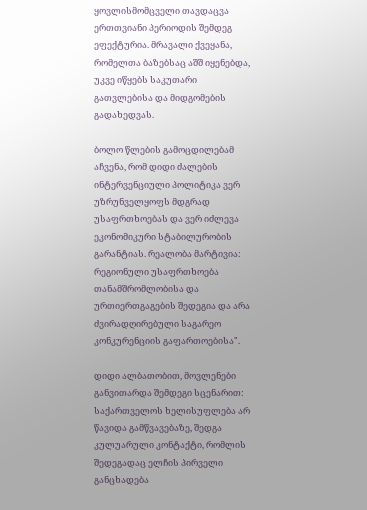ყოვლისმომცველი თავდაცვა ერთთვიანი პერიოდის შემდეგ ეფექტურია. მრავალი ქვეყანა, რომელთა ბაზებსაც აშშ იყენებდა, უკვე იწყებს საკუთარი გათვლებისა და მიდგომების გადახედვას.

ბოლო წლების გამოცდილებამ აჩვენა, რომ დიდი ძალების ინტერვენციული პოლიტიკა ვერ უზრუნველყოფს მდგრად უსაფრთხოებას და ვერ იძლევა ეკონომიკური სტაბილურობის გარანტიას. რეალობა მარტივია: რეგიონული უსაფრთხოება თანამშრომლობისა და ურთიერთგაგების შედეგია და არა ძვირადღირებული საგარეო კონკურენციის გაფართოებისა".

დიდი ალბათობით, მოვლენები განვითარდა შემდეგი სცენარით: საქართველოს ხელისუფლება არ წავიდა გამწვავებაზე, შედგა კულუარული კონტაქტი, რომლის შედეგადაც ელჩის პირველი განცხადება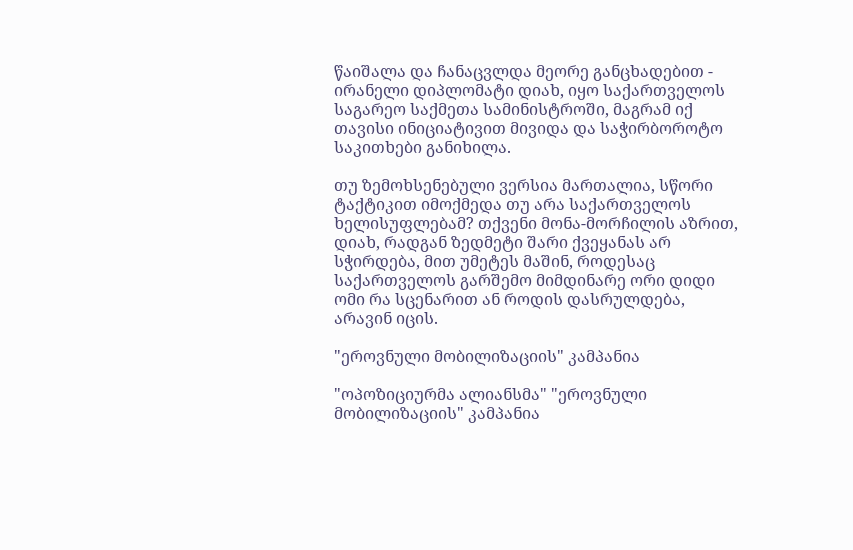წაიშალა და ჩანაცვლდა მეორე განცხადებით - ირანელი დიპლომატი დიახ, იყო საქართველოს საგარეო საქმეთა სამინისტროში, მაგრამ იქ თავისი ინიციატივით მივიდა და საჭირბოროტო საკითხები განიხილა.

თუ ზემოხსენებული ვერსია მართალია, სწორი ტაქტიკით იმოქმედა თუ არა საქართველოს ხელისუფლებამ? თქვენი მონა-მორჩილის აზრით, დიახ, რადგან ზედმეტი შარი ქვეყანას არ სჭირდება, მით უმეტეს მაშინ, როდესაც საქართველოს გარშემო მიმდინარე ორი დიდი ომი რა სცენარით ან როდის დასრულდება, არავინ იცის.

"ეროვნული მობილიზაციის" კამპანია

"ოპოზიციურმა ალიანსმა" "ეროვნული მობილიზაციის" კამპანია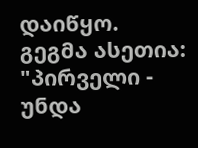დაიწყო. გეგმა ასეთია: "პირველი - უნდა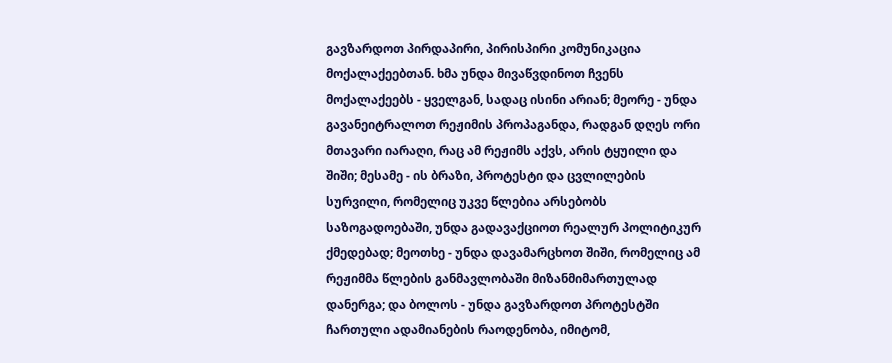გავზარდოთ პირდაპირი, პირისპირი კომუნიკაცია მოქალაქეებთან. ხმა უნდა მივაწვდინოთ ჩვენს მოქალაქეებს - ყველგან, სადაც ისინი არიან; მეორე - უნდა გავანეიტრალოთ რეჟიმის პროპაგანდა, რადგან დღეს ორი მთავარი იარაღი, რაც ამ რეჟიმს აქვს, არის ტყუილი და შიში; მესამე - ის ბრაზი, პროტესტი და ცვლილების სურვილი, რომელიც უკვე წლებია არსებობს საზოგადოებაში, უნდა გადავაქციოთ რეალურ პოლიტიკურ ქმედებად; მეოთხე - უნდა დავამარცხოთ შიში, რომელიც ამ რეჟიმმა წლების განმავლობაში მიზანმიმართულად დანერგა; და ბოლოს - უნდა გავზარდოთ პროტესტში ჩართული ადამიანების რაოდენობა, იმიტომ,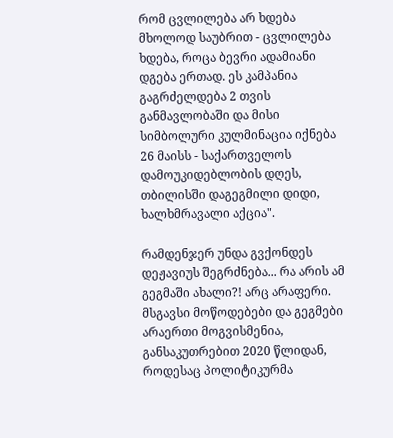რომ ცვლილება არ ხდება მხოლოდ საუბრით - ცვლილება ხდება, როცა ბევრი ადამიანი დგება ერთად. ეს კამპანია გაგრძელდება 2 თვის განმავლობაში და მისი სიმბოლური კულმინაცია იქნება 26 მაისს - საქართველოს დამოუკიდებლობის დღეს, თბილისში დაგეგმილი დიდი, ხალხმრავალი აქცია".

რამდენჯერ უნდა გვქონდეს დეჟავიუს შეგრძნება... რა არის ამ გეგმაში ახალი?! არც არაფერი. მსგავსი მოწოდებები და გეგმები არაერთი მოგვისმენია, განსაკუთრებით 2020 წლიდან, როდესაც პოლიტიკურმა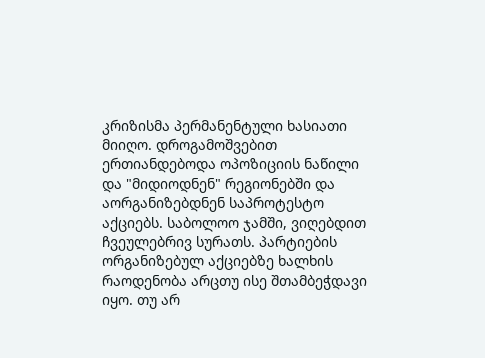კრიზისმა პერმანენტული ხასიათი მიიღო. დროგამოშვებით ერთიანდებოდა ოპოზიციის ნაწილი და "მიდიოდნენ" რეგიონებში და აორგანიზებდნენ საპროტესტო აქციებს. საბოლოო ჯამში, ვიღებდით ჩვეულებრივ სურათს. პარტიების ორგანიზებულ აქციებზე ხალხის რაოდენობა არცთუ ისე შთამბეჭდავი იყო. თუ არ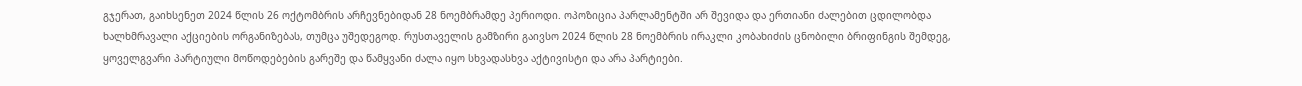გჯერათ, გაიხსენეთ 2024 წლის 26 ოქტომბრის არჩევნებიდან 28 ნოემბრამდე პერიოდი. ოპოზიცია პარლამენტში არ შევიდა და ერთიანი ძალებით ცდილობდა ხალხმრავალი აქციების ორგანიზებას, თუმცა უშედეგოდ. რუსთაველის გამზირი გაივსო 2024 წლის 28 ნოემბრის ირაკლი კობახიძის ცნობილი ბრიფინგის შემდეგ, ყოველგვარი პარტიული მოწოდებების გარეშე და წამყვანი ძალა იყო სხვადასხვა აქტივისტი და არა პარტიები.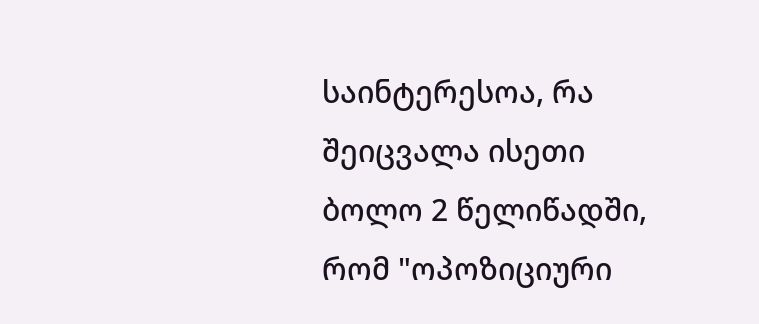საინტერესოა, რა შეიცვალა ისეთი ბოლო 2 წელიწადში, რომ "ოპოზიციური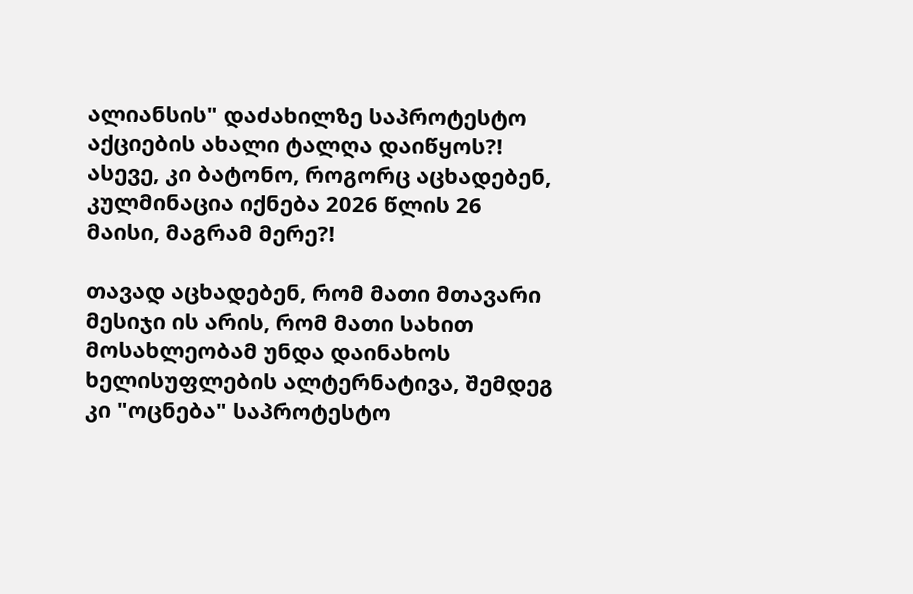ალიანსის" დაძახილზე საპროტესტო აქციების ახალი ტალღა დაიწყოს?! ასევე, კი ბატონო, როგორც აცხადებენ, კულმინაცია იქნება 2026 წლის 26 მაისი, მაგრამ მერე?!

თავად აცხადებენ, რომ მათი მთავარი მესიჯი ის არის, რომ მათი სახით მოსახლეობამ უნდა დაინახოს ხელისუფლების ალტერნატივა, შემდეგ კი "ოცნება" საპროტესტო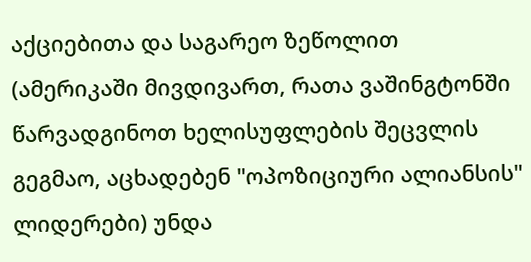აქციებითა და საგარეო ზეწოლით (ამერიკაში მივდივართ, რათა ვაშინგტონში წარვადგინოთ ხელისუფლების შეცვლის გეგმაო, აცხადებენ "ოპოზიციური ალიანსის" ლიდერები) უნდა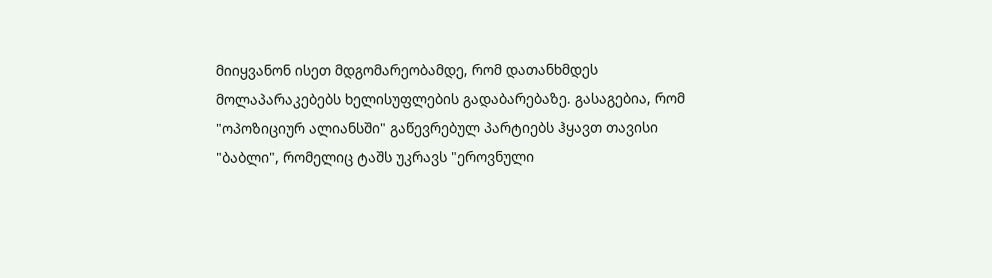მიიყვანონ ისეთ მდგომარეობამდე, რომ დათანხმდეს მოლაპარაკებებს ხელისუფლების გადაბარებაზე. გასაგებია, რომ "ოპოზიციურ ალიანსში" გაწევრებულ პარტიებს ჰყავთ თავისი "ბაბლი", რომელიც ტაშს უკრავს "ეროვნული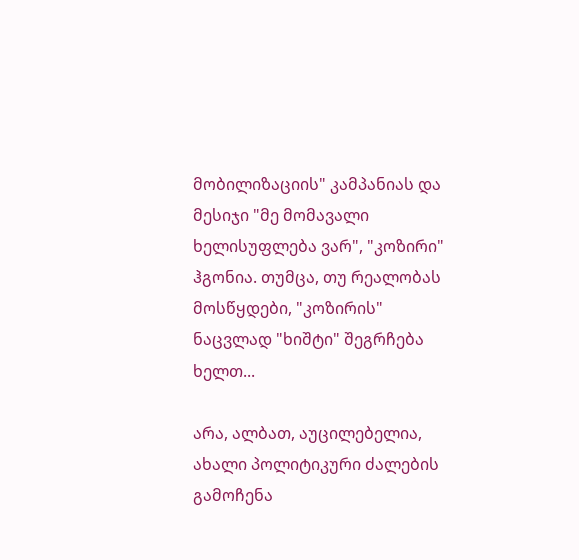მობილიზაციის" კამპანიას და მესიჯი "მე მომავალი ხელისუფლება ვარ", "კოზირი" ჰგონია. თუმცა, თუ რეალობას მოსწყდები, "კოზირის" ნაცვლად "ხიშტი" შეგრჩება ხელთ...

არა, ალბათ, აუცილებელია, ახალი პოლიტიკური ძალების გამოჩენა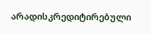არადისკრედიტირებული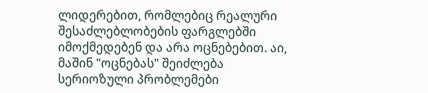ლიდერებით, რომლებიც რეალური შესაძლებლობების ფარგლებში იმოქმედებენ და არა ოცნებებით. აი, მაშინ "ოცნებას" შეიძლება სერიოზული პრობლემები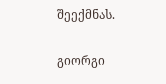შეექმნას.

გიორგი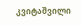კვიტაშვილი